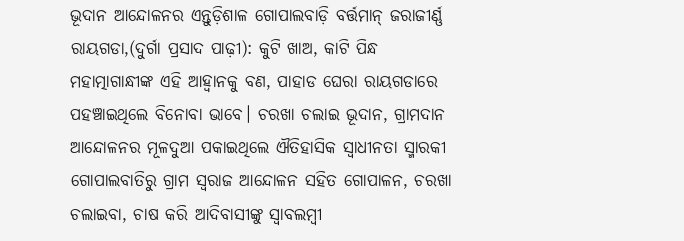ଭୂଦାନ ଆନ୍ଦୋଳନର ଏନ୍ତୁଡ଼ିଶାଳ ଗୋପାଲବାଡ଼ି ବର୍ତ୍ତମାନ୍ ଜରାଜୀର୍ଣ୍ଣ
ରାୟଗଡା,(ଦୁର୍ଗା ପ୍ରସାଦ ପାଢ଼ୀ): କୁଟି ଖାଅ, କାଟି ପିନ୍ଧ ମହାତ୍ମାଗାନ୍ଧୀଙ୍କ ଏହି ଆହ୍ବାନକୁ ବଣ, ପାହାଡ ଘେରା ରାୟଗଡାରେ ପହଞ୍ଚାଇଥିଲେ ବିନୋବା ଭାବେ। ଚରଖା ଚଲାଇ ଭୂଦାନ, ଗ୍ରାମଦାନ ଆନ୍ଦୋଳନର ମୂଳଦୁଆ ପକାଇଥିଲେ ଐତିହାସିକ ସ୍ବାଧୀନତା ସ୍ମାରକୀ ଗୋପାଲବାତିରୁ ଗ୍ରାମ ସ୍ବରାଜ ଆନ୍ଦୋଳନ ସହିତ ଗୋପାଳନ, ଚରଖା ଚଲାଇବା, ଚାଷ କରି ଆଦିବାସୀଙ୍କୁ ସ୍ବାବଲମ୍ବୀ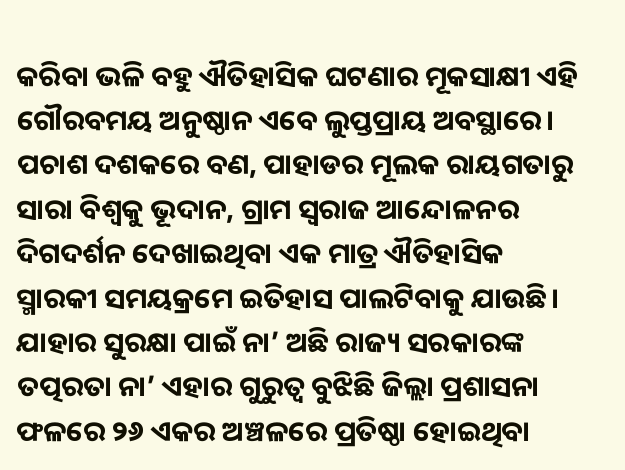କରିବା ଭଳି ବହୁ ଐତିହାସିକ ଘଟଣାର ମୂକସାକ୍ଷୀ ଏହି ଗୌରବମୟ ଅନୁଷ୍ଠାନ ଏବେ ଲୁପ୍ତପ୍ରାୟ ଅବସ୍ଥାରେ। ପଚାଶ ଦଶକରେ ବଣ, ପାହାଡର ମୂଲକ ରାୟଗତାରୁ ସାରା ବିଶ୍ଵକୁ ଭୂଦାନ, ଗ୍ରାମ ସ୍ଵରାଜ ଆନ୍ଦୋଳନର ଦିଗଦର୍ଶନ ଦେଖାଇଥିବା ଏକ ମାତ୍ର ଐତିହାସିକ ସ୍ମାରକୀ ସମୟକ୍ରମେ ଇତିହାସ ପାଲଟିବାକୁ ଯାଉଛି। ଯାହାର ସୁରକ୍ଷା ପାଇଁ ନା’ ଅଛି ରାଜ୍ୟ ସରକାରଙ୍କ ତତ୍ପରତା ନା’ ଏହାର ଗୁରୁତ୍ବ ବୁଝିଛି ଜିଲ୍ଲା ପ୍ରଶାସନା ଫଳରେ ୨୬ ଏକର ଅଞ୍ଚଳରେ ପ୍ରତିଷ୍ଠା ହୋଇଥିବା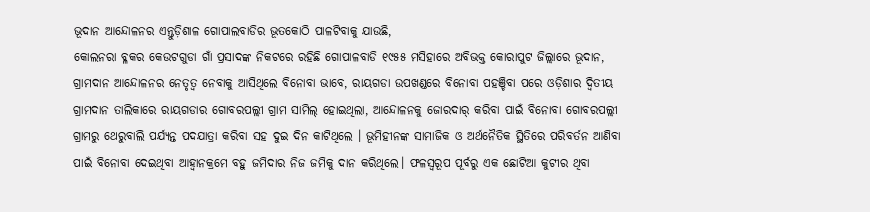ଭୂଦାନ ଆନ୍ଦୋଳନର ଏନ୍ତୁଡ଼ିଶାଳ ଗୋପାଲବାଡିର ଭୂତକୋଠି ପାଳଟିବାକୁ ଯାଉଛି,
କୋଲନରା ବ୍ଳକର କେଉଟଗୁଡା ଗାଁ ପ୍ରସାଦଙ୍କ ନିକଟରେ ରହିଛି ଗୋପାଳବାଡି ୧୯୫୫ ମସିହାରେ ଅବିଭକ୍ତ କୋରାପୁଟ ଜିଲ୍ଲାରେ ଭୂଦାନ, ଗ୍ରାମଦାନ ଆନ୍ଦୋଳନର ନେତୃତ୍ବ ନେବାକୁ ଆସିଥିଲେ ବିନୋବା ଭାବେ, ରାୟଗଡା ଉପଖଣ୍ଡରେ ବିନୋବା ପହଞ୍ଚିବା ପରେ ଓଡ଼ିଶାର ଦ୍ବିତୀୟ ଗ୍ରାମଦାନ ତାଲିକାରେ ରାୟଗଡାର ଗୋବରପଲ୍ଲୀ ଗ୍ରାମ ସାମିଲ୍ ହୋଇଥିଲା, ଆନ୍ଦୋଳନକୁ ଜୋରଦାର୍ କରିବା ପାଇଁ ବିନୋବା ଗୋବରପଲ୍ଲୀ ଗ୍ରାମରୁ ଥେରୁବାଲି ପର୍ଯ୍ୟନ୍ତ ପଦଯାତ୍ରା କରିବା ସହ ଦୁଇ ଦିନ କାଟିଥିଲେ । ଭୂମିହୀନଙ୍କ ସାମାଜିକ ଓ ଅର୍ଥନୈତିକ ସ୍ଥିତିରେ ପରିବର୍ତନ ଆଣିବା ପାଇଁ ବିନୋବା ଦେଇଥିବା ଆହ୍ବାନକ୍ରମେ ବହୁ ଜମିଦାର ନିଜ ଜମିକୁ ଦାନ କରିଥିଲେ। ଫଳସ୍ବରୂପ ପୂର୍ବରୁ ଏକ ଛୋଟିଆ କୁଟୀର ଥିବା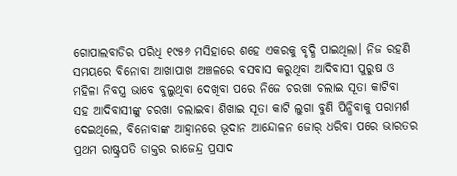ଗୋପାଲବାଡିର ପରିଧି ୧୯୫୬ ମସିହାରେ ଶହେ ଏକରକୁ ବୃଦ୍ଧି ପାଇଥିଲା। ନିଜ ରହଣି ସମୟରେ ବିନୋବା ଆଖାପାଖ ଅଞ୍ଚଳରେ ବସବାସ କରୁଥିବା ଆଦିବାସୀ ପୁରୁଷ ଓ ମହିଳା ନିବସ୍ତ୍ର ଭାବେ ବୁଲୁଥିବା ଦେଖିବା ପରେ ନିଜେ ଚରଖା ଚଲାଇ ସୂତା କାଟିବା ସହ ଆଦିବାସୀଙ୍କୁ ଚରଖା ଚଲାଇବା ଶିଖାଇ ସୂତା କାଟି ଲୁଗା ବୁଣି ପିନ୍ଧିବାକୁ ପରାମର୍ଶ ଦେଇଥିଲେ, ବିନୋବାଙ୍କ ଆହ୍ବାନରେ ଭୂଦାନ ଆନ୍ଦୋଳନ ଜୋର୍ ଧରିବା ପରେ ଭାରତର ପ୍ରଥମ ରାଷ୍ଟ୍ରପତି ଡାକ୍ତର ରାଜେନ୍ଦ୍ର ପ୍ରସାଦ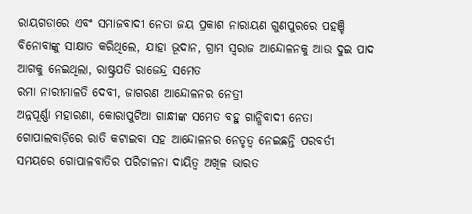ରାୟଗଡାରେ ଏବଂ ସମାଜବାଦୀ ନେତା ଜୟ ପ୍ରକାଶ ନାରାୟଣ ଗୁଣପୁରରେ ପହଞ୍ଚି ବିନୋବାଙ୍କୁ ସାକ୍ଷାତ କରିଥିଲେ, ଯାହା ଭୂଦାନ, ଗ୍ରାମ ସ୍ବରାଜ ଆନ୍ଦୋଳନକୁ ଆଉ ଦୁଇ ପାଦ ଆଗକୁ ନେଇଥିଲା, ରାଷ୍ଟ୍ରପତି ରାଜେନ୍ଦ୍ର ସମେତ
ରମା ନାରୀମାଳତି ଦେବୀ, ଜାଗରଣ ଆନ୍ଦୋଳନର ନେତ୍ରୀ
ଅନ୍ନପୂର୍ଣ୍ଣା ମହାରଣା, କୋରାପୁଟିଆ ଗାନ୍ଧୀଙ୍କ ସମେତ ବହୁ ଗାନ୍ଧିବାଦୀ ନେତା ଗୋପାଲବାଡ଼ିରେ ରାତି କଟାଇବା ସହ ଆନ୍ଦୋଳନର ନେତୃତ୍ବ ନେଇଛନ୍ତି ପରବର୍ତୀ ସମୟରେ ଗୋପାଳବାତିର ପରିଚାଳନା ଦାୟିତ୍ବ ଅଖିଳ ଭାରତ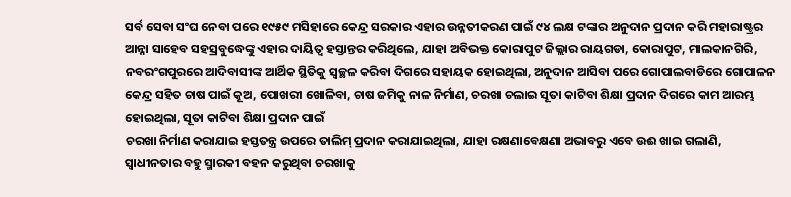ସର୍ବ ସେବା ସଂଘ ନେବା ପରେ ୧୯୫୯ ମସିହାରେ କେନ୍ଦ୍ର ସରକାର ଏହାର ଉନ୍ନତୀକରଣ ପାଇଁ ୯୪ ଲକ୍ଷ ଟଙ୍କାର ଅନୁଦାନ ପ୍ରଦାନ କରି ମହାରାଷ୍ଟ୍ରର ଆନ୍ନା ସାହେବ ସହସ୍ରବୁଦ୍ଧେଙ୍କୁ ଏହାର ଦାୟିତ୍ଵ ହସ୍ତାନ୍ତର କରିଥିଲେ, ଯାହା ଅବିଭକ୍ତ କୋରାପୁଟ ଜିଲ୍ଲାର ରାୟଗଡା, କୋରାପୁଟ, ମାଲକାନଗିରି, ନବରଂଗପୁରରେ ଆଦିବାସୀଙ୍କ ଆର୍ଥିକ ସ୍ଥିତିକୁ ସ୍ବଚ୍ଛଳ କରିବା ଦିଗରେ ସହାୟକ ହୋଇଥିଲା, ଅନୁଦାନ ଆସିବା ପରେ ଗୋପାଲବାଡିରେ ଗୋପାଳନ କେନ୍ଦ୍ର ସହିତ ଚାଷ ପାଇଁ କୂଅ, ପୋଖରୀ ଖୋଳିବା, ଚାଷ ଜମିକୁ ନାଳ ନିର୍ମାଣ, ଚରଖା ଚଲାଇ ସୂତା କାଟିବା ଶିକ୍ଷା ପ୍ରଦାନ ଦିଗରେ କାମ ଆରମ୍ଭ ହୋଇଥିଲା, ସୂତା କାଟିବା ଶିକ୍ଷା ପ୍ରଦାନ ପାଇଁ
ଚରଖା ନିର୍ମାଣ କରାଯାଇ ହସ୍ତତନ୍ତ୍ର ଉପରେ ତାଲିମ୍ ପ୍ରଦାନ କରାଯାଇଥିଲା, ଯାହା ରକ୍ଷଣାବେକ୍ଷଣା ଅଭାବରୁ ଏବେ ଉଈ ଖାଇ ଗଲାଣି,
ସ୍ବାଧୀନତାର ବହୁ ସ୍ମାରକୀ ବହନ କରୁଥିବା ଚରଖାକୁ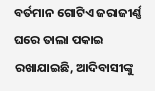ବର୍ତମାନ ଗୋଟିଏ ଜରାଜୀର୍ଣ୍ଣ ଘରେ ତାଲା ପକାଇ ରଖାଯାଇଛି, ଆଦିବାସୀଙ୍କୁ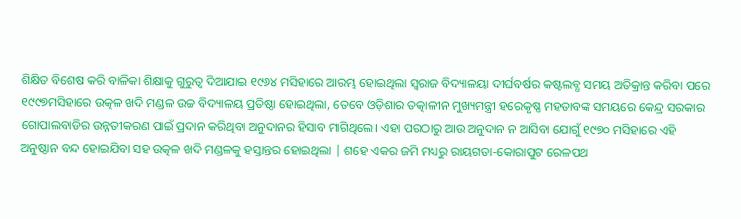ଶିକ୍ଷିତ ବିଶେଷ କରି ବାଳିକା ଶିକ୍ଷାକୁ ଗୁରୁତ୍ବ ଦିଆଯାଇ ୧୯୬୪ ମସିହାରେ ଆରମ୍ଭ ହୋଇଥିଲା ସ୍ବରାଜ ବିଦ୍ୟାଳୟା ଦୀର୍ଘବର୍ଷର କଷ୍ଟଲବ୍ଧ ସମୟ ଅତିକ୍ରାନ୍ତ କରିବା ପରେ ୧୯୯୭ମସିହାରେ ଉତ୍କଳ ଖଦି ମଣ୍ଡଳ ଉଚ୍ଚ ବିଦ୍ୟାଳୟ ପ୍ରତିଷ୍ଠା ହୋଇଥିଲା, ତେବେ ଓଡ଼ିଶାର ତତ୍କାଳୀନ ମୁଖ୍ୟମନ୍ତ୍ରୀ ହରେକୃଷ୍ଣ ମହତାବଙ୍କ ସମୟରେ କେନ୍ଦ୍ର ସରକାର ଗୋପାଲବାଡିର ଉନ୍ନତୀକରଣ ପାଇଁ ପ୍ରଦାନ କରିଥିବା ଅନୁଦାନର ହିସାବ ମାଗିଥିଲେ। ଏହା ପରଠାରୁ ଆଉ ଅନୁଦାନ ନ ଆସିବା ଯୋଗୁଁ ୧୯୭୦ ମସିହାରେ ଏହି ଅନୁଷ୍ଠାନ ବନ୍ଦ ହୋଇଯିବା ସହ ଉତ୍କଳ ଖଦି ମଣ୍ଡଳକୁ ହସ୍ତାନ୍ତର ହୋଇଥିଲା | ଶହେ ଏକର ଜମି ମଧ୍ୟରୁ ରାୟଗତା-କୋରାପୁଟ ରେଳପଥ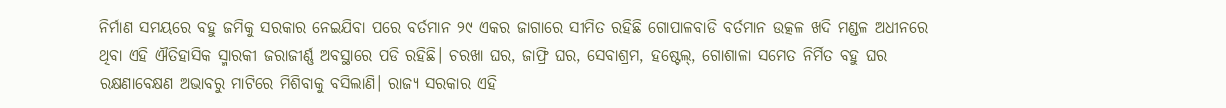ନିର୍ମାଣ ସମୟରେ ବହୁ ଜମିକୁ ସରକାର ନେଇଯିବା ପରେ ବର୍ତମାନ ୨୯ ଏକର ଜାଗାରେ ସୀମିତ ରହିଛି ଗୋପାଳବାଡି ବର୍ତମାନ ଉତ୍କଳ ଖଦି ମଣ୍ଡଳ ଅଧୀନରେ ଥିବା ଏହି ଐତିହାସିକ ସ୍ମାରକୀ ଜରାଜୀର୍ଣ୍ଣ ଅବସ୍ଥାରେ ପଡି ରହିଛି। ଚରଖା ଘର, ଜାଫ୍ରି ଘର, ସେବାଶ୍ରମ, ହଷ୍ଟେଲ୍, ଗୋଶାଳା ସମେତ ନିର୍ମିତ ବହୁ ଘର ରକ୍ଷଣାବେକ୍ଷଣ ଅଭାବରୁ ମାଟିରେ ମିଶିବାକୁ ବସିଲାଣି। ରାଜ୍ୟ ସରକାର ଏହି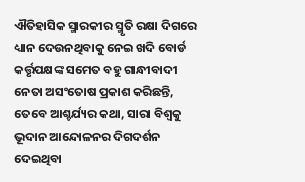ଐତିହାସିକ ସ୍ମାରକୀର ସ୍ମୃତି ରକ୍ଷା ଦିଗରେ ଧ୍ୟାନ ଦେଉନଥିବାକୁ ନେଇ ଖଦି ବୋର୍ଡ କର୍ତ୍ତୃପକ୍ଷଙ୍କ ସମେତ ବହୁ ଗାନ୍ଧୀବାଦୀ ନେତା ଅସଂତୋଷ ପ୍ରକାଶ କରିଛନ୍ତି, ତେବେ ଆଶ୍ଚର୍ଯ୍ୟର କଥା, ସାରା ବିଶ୍ୱକୁ ଭୂଦାନ ଆନ୍ଦୋଳନର ଦିଗଦର୍ଶନ ଦେଇଥିବା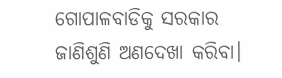ଗୋପାଳବାଡିକୁ ସରକାର ଜାଣିଶୁଣି ଅଣଦେଖା କରିବା।